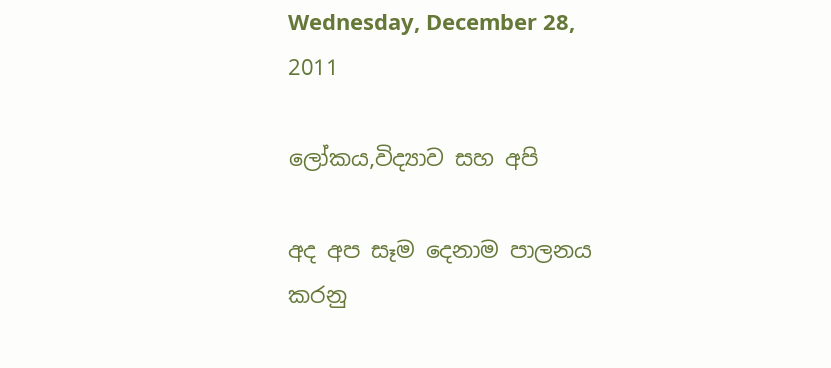Wednesday, December 28, 2011

ලෝකය,විද්‍යාව සහ අපි

අද අප සෑම දෙනාම පාලනය කරනු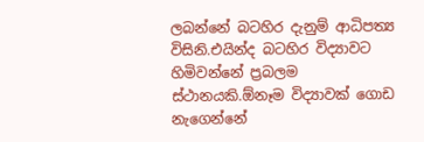ලබන්නේ බටහිර දැනුම් ආධිපත්‍ය විසිනි.එයින්ද බටහිර විද්‍යාවට හිමිවන්නේ ප්‍රබලම ස්ථානයකි.ඕනෑම විද්‍යාවක් ගොඩ නැගෙන්නේ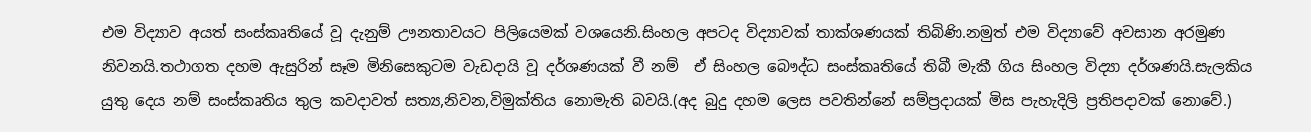එම විද්‍යාව අයත් සංස්කෘතියේ වූ දැනුම් ඌනතාවයට පිලියෙමක් වශයෙනි.සිංහල අපටද විද්‍යාවක් තාක්ශණයක් තිබිණි.නමුත් එම විද්‍යාවේ අවසාන අරමුණ නිවනයි.තථාගත දහම ඇසුරින් සෑම මිනිසෙකුටම වැඩදායි වූ දර්ශණයක් වී නම්  ඒ සිංහල බෞද්ධ සංස්කෘතියේ තිබී මැකී ගිය සිංහල විද්‍යා දර්ශණයි.සැලකිය යුතු දෙය නම් සංස්කෘතිය තුල කවදාවත් සත්‍ය,නිවන,විමුක්තිය නොමැති බවයි.(අද බුදු දහම ලෙස පවතින්නේ සම්ප්‍රදායක් මිස පැහැදිලි ප්‍රතිපදාවක් නොවේ.)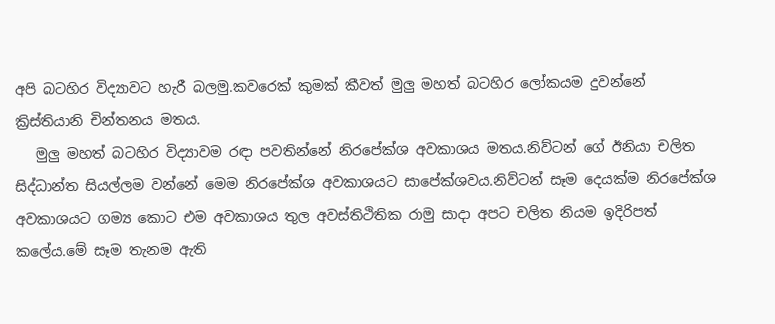අපි බටහිර විද්‍යාවට හැරී බලමු.කවරෙක් කුමක් කීවත් මුලු මහත් බටහිර ලෝකයම දුවන්නේ ක්‍රිස්තියානි චින්තනය මතය.
   මුලු මහත් බටහිර විද්‍යාවම රඳා පවතින්නේ නිරපේක්ශ අවකාශය මතය.නිව්ටන් ගේ ඊනියා චලිත සිද්ධාන්ත සියල්ලම වන්නේ මෙම නිරපේක්ශ අවකාශයට සාපේක්ශවය.නිව්ටන් සෑම දෙයක්ම නිරපේක්ශ අවකාශයට ගම්‍ය කොට එම අවකාශය තුල අවස්තිථිතික රාමු සාදා අපට චලිත නියම ඉදිරිපත් කලේය.මේ සෑම තැනම ඇති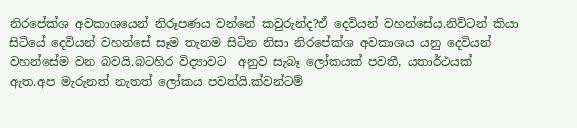නිරපේක්ශ අවකාශයෙන් නිරූපණය වන්නේ කවුරුන්ද?ඒ දෙවියන් වහන්සේය.නිව්ටන් කියා සිටියේ දෙවියන් වහන්සේ සෑම තැනම සිටින නිසා නිරපේක්ශ අවකාශය යනු දෙවියන් වහන්සේම වන බවයි.බටහිර විද්‍යාවට  අනුව සැබෑ ලෝකයක් පවතී, යතාර්ථයක් ඇත.අප මැරුනත් නැතත් ලෝකය පවත්යි.ක්වන්ටම්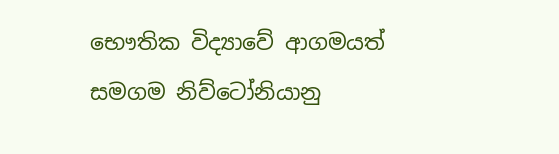භෞතික විද්‍යාවේ ආගමයත් සමගම නිව්ටෝනියානු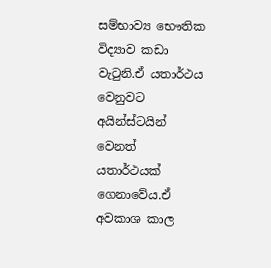සම්භාව්‍ය භෞතික විද්‍යාව කඩා වැටුනි.ඒ යතාර්ථය වෙනුවට අයින්ස්ටයින් වෙනත් යතාර්ථයක් ගෙනාවේය.ඒ අවකාශ කාල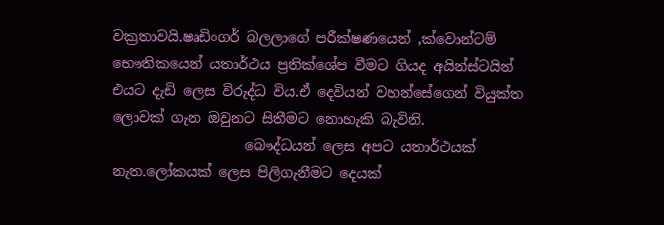වක්‍රතාවයි.ෂෘඩිංගර් බලලාගේ පරීක්ෂණයෙන් ,ක්වොන්ටම් භෞතිකයෙන් යතාර්ථය ප්‍රතික්ශේප වීමට ගියද අයින්ස්ටයින් එයට දැඩි ලෙස විරුද්ධ විය.ඒ දෙවියන් වහන්සේගෙන් වියුක්ත ලොවක් ගැන ඔවුනට සිතීමට නොහැකි බැවිනි.
                   බෞද්ධයන් ලෙස අපට යතාර්ථයක් නැත.ලෝකයක් ලෙස පිලිගැනීමට දෙයක්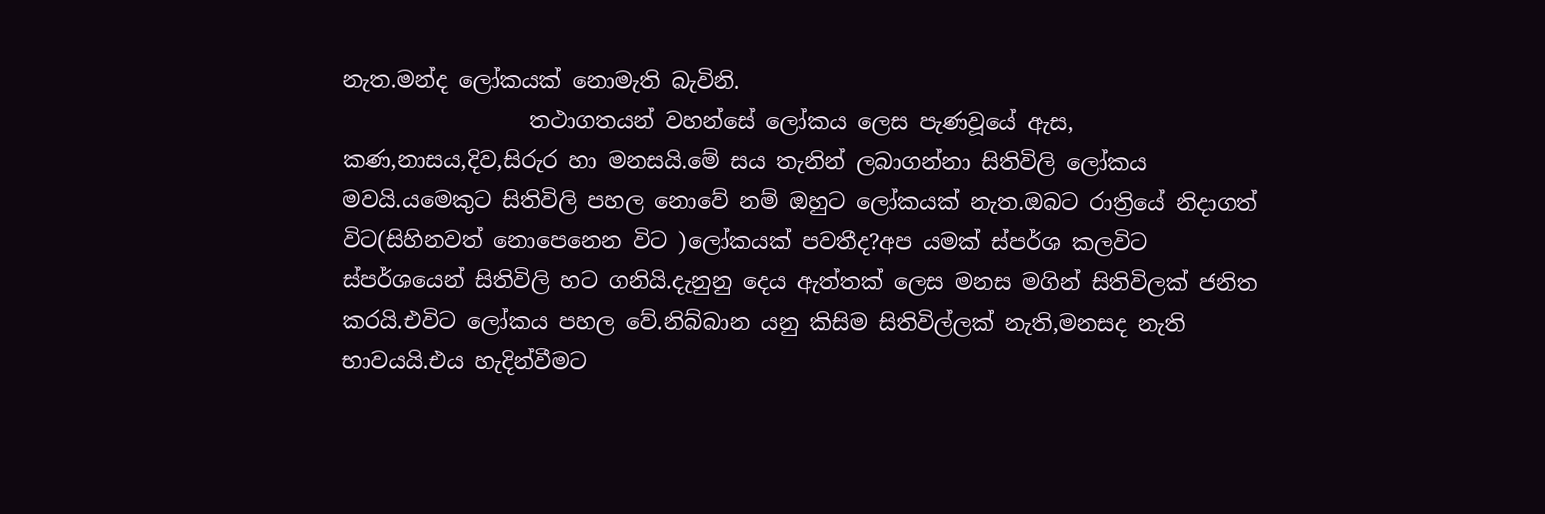නැත.මන්ද ලෝකයක් නොමැති බැවිනි.
                 තථාගතයන් වහන්සේ ලෝකය ලෙස පැණවූයේ ඇස, කණ,නාසය,දිව,සිරුර හා මනසයි.මේ සය තැනින් ලබාගන්නා සිතිවිලි ලෝකය මවයි.යමෙකුට සිතිවිලි පහල නොවේ නම් ඔහුට ලෝකයක් නැත.ඔබට රාත්‍රියේ නිදාගත් විට(සිහිනවත් නොපෙනෙන විට )ලෝකයක් පවතීද?අප යමක් ස්පර්ශ කලවිට ස්පර්ශයෙන් සිතිවිලි හට ගනියි.දැනුනු දෙය ඇත්තක් ලෙස මනස මගින් සිතිවිලක් ජනිත කරයි.එවිට ලෝකය පහල වේ.නිබ්බාන යනු කිසිම සිතිවිල්ලක් නැති,මනසද නැති භාවයයි.එය හැදින්වීමට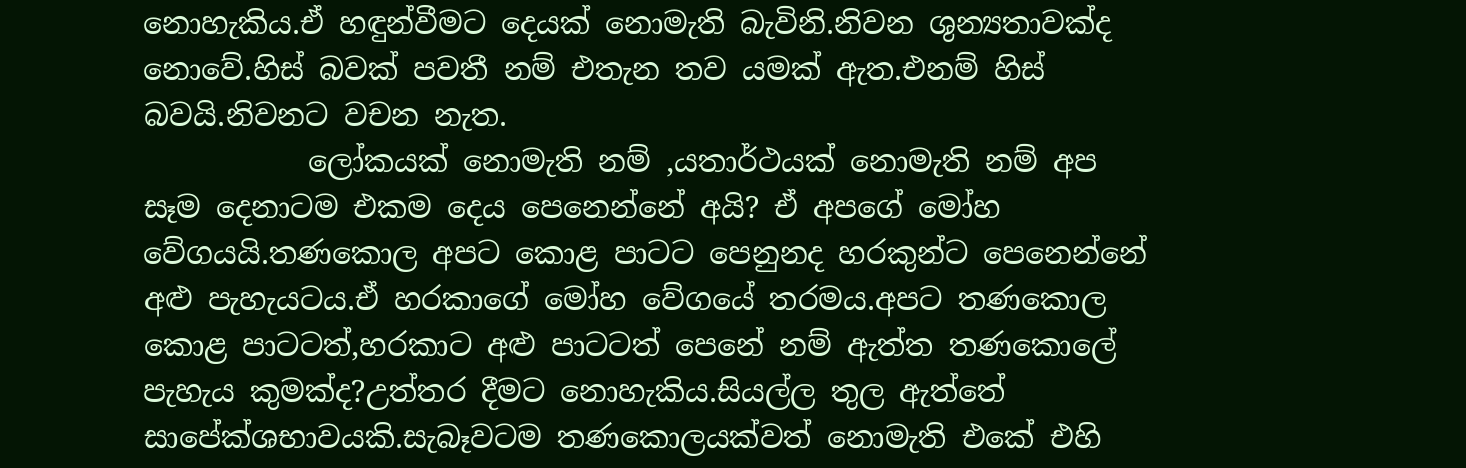නොහැකිය.ඒ හඳුන්වීමට දෙයක් නොමැති බැවිනි.නිවන ශුන්‍යතාවක්ද නොවේ.හිස් බවක් පවතී නම් එතැන තව යමක් ඇත.එනම් හිස් බවයි.නිවනට වචන නැත.
           ලෝකයක් නොමැති නම් ,යතාර්ථයක් නොමැති නම් අප සෑම දෙනාටම එකම දෙය පෙනෙන්නේ අයි? ඒ අපගේ මෝහ වේගයයි.තණකොල අපට කොළ පාටට පෙනුනද හරකුන්ට පෙනෙන්නේ අළු පැහැයටය.ඒ හරකාගේ මෝහ වේගයේ තරමය.අපට තණකොල කොළ පාටටත්,හරකාට අළු පාටටත් පෙනේ නම් ඇත්ත තණකොලේ පැහැය කුමක්ද?උත්තර දීමට නොහැකිය.සියල්ල තුල ඇත්තේ සාපේක්ශභාවයකි.සැබෑවටම තණකොලයක්වත් නොමැති එකේ එහි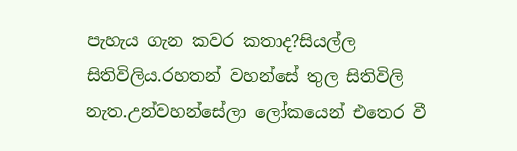පැහැය ගැන කවර කතාද?සියල්ල සිතිවිලිය.රහතන් වහන්සේ තුල සිතිවිලි නැත.උන්වහන්සේලා ලෝකයෙන් එතෙර වී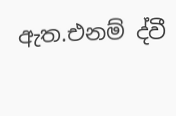ඇත.එනම් ද්වී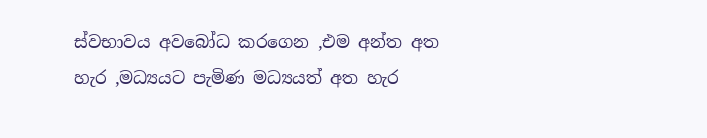ස්වභාවය අවබෝධ කරගෙන ,එම අන්ත අත හැර ,මධ්‍යයට පැමිණ මධ්‍යයත් අත හැර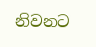නිවනට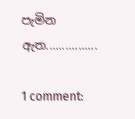පැමින ඇත................

1 comment: